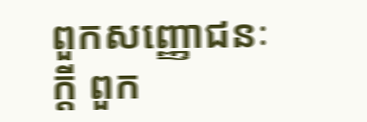ពួកសញ្ញោជនៈក្តី ពួក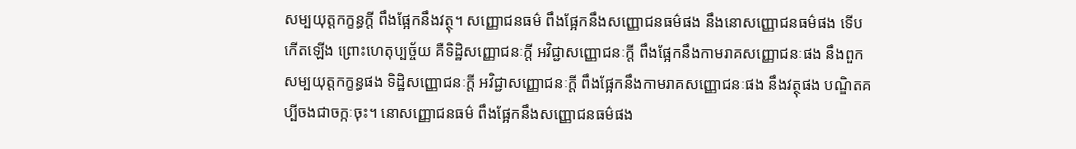សម្បយុត្តកក្ខន្ធក្តី ពឹងផ្អែកនឹងវត្ថុ។ សញ្ញោជនធម៌ ពឹងផ្អែកនឹងសញ្ញោជនធម៌ផង នឹងនោសញ្ញោជនធម៌ផង ទើបកើតឡើង ព្រោះហេតុប្បច្ច័យ គឺទិដិ្ឋសញ្ញោជនៈក្តី អវិជ្ជាសញ្ញោជនៈក្តី ពឹងផ្អែកនឹងកាមរាគសញ្ញោជនៈផង នឹងពួកសម្បយុត្តកក្ខន្ធផង ទិដ្ឋិសញ្ញោជនៈក្តី អវិជ្ជាសញ្ញោជនៈក្តី ពឹងផ្អែកនឹងកាមរាគសញ្ញោជនៈផង នឹងវត្ថុផង បណ្ឌិតគប្បីចងជាចក្កៈចុះ។ នោសញ្ញោជនធម៌ ពឹងផ្អែកនឹងសញ្ញោជនធម៌ផង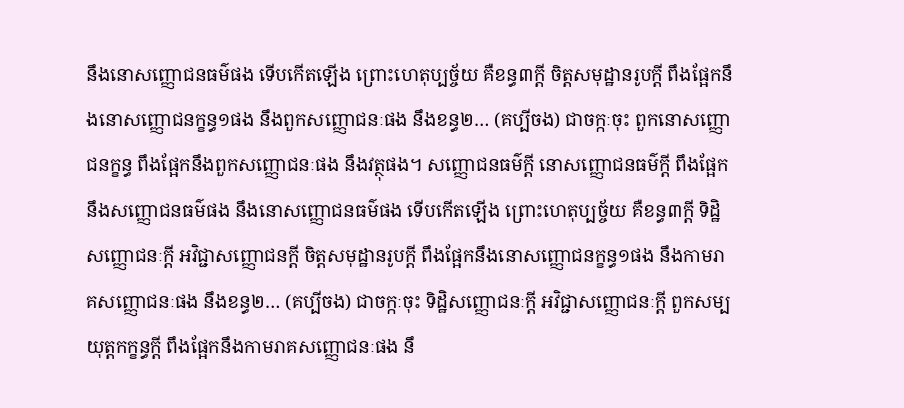នឹងនោសញ្ញោជនធម៌ផង ទើបកើតឡើង ព្រោះហេតុប្បច្ច័យ គឺខន្ធ៣ក្តី ចិត្តសមុដ្ឋានរូបក្តី ពឹងផ្អែកនឹងនោសញ្ញោជនក្ខន្ធ១ផង នឹងពួកសញ្ញោជនៈផង នឹងខន្ធ២… (គប្បីចង) ជាចក្កៈចុះ ពួកនោសញ្ញោជនក្ខន្ធ ពឹងផ្អែកនឹងពួកសញ្ញោជនៈផង នឹងវត្ថុផង។ សញ្ញោជនធម៌ក្តី នោសញ្ញោជនធម៌ក្តី ពឹងផ្អែកនឹងសញ្ញោជនធម៌ផង នឹងនោសញ្ញោជនធម៌ផង ទើបកើតឡើង ព្រោះហេតុប្បច្ច័យ គឺខន្ធ៣ក្តី ទិដ្ឋិសញ្ញោជនៈក្តី អវិជ្ជាសញ្ញោជនក្តី ចិត្តសមុដ្ឋានរូបក្តី ពឹងផ្អែកនឹងនោសញ្ញោជនក្ខន្ធ១ផង នឹងកាមរាគសញ្ញោជនៈផង នឹងខន្ធ២… (គប្បីចង) ជាចក្កៈចុះ ទិដិ្ឋសញ្ញោជនៈក្តី អវិជ្ជាសញ្ញោជនៈក្តី ពួកសម្បយុត្តកក្ខន្ធក្តី ពឹងផ្អែកនឹងកាមរាគសញ្ញោជនៈផង នឹ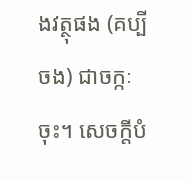ងវត្ថុផង (គប្បីចង) ជាចក្កៈចុះ។ សេចក្តីបំ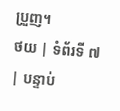ប្រួញ។
ថយ | ទំព័រទី ៧ | បន្ទាប់